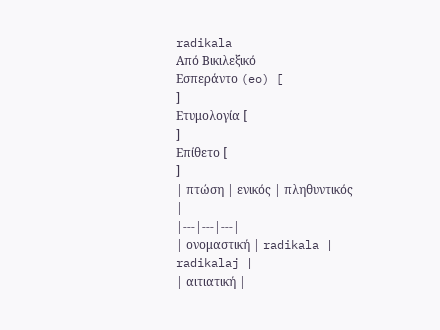radikala
Από Βικιλεξικό
Εσπεράντο (eo) [
]
Ετυμολογία [
]
Επίθετο [
]
| πτώση | ενικός | πληθυντικός |
|---|---|---|
| ονομαστική | radikala | radikalaj |
| αιτιατική |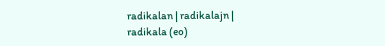radikalan | radikalajn |
radikala (eo)